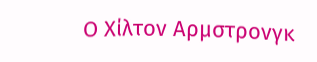Ο Χίλτον Αρμστρονγκ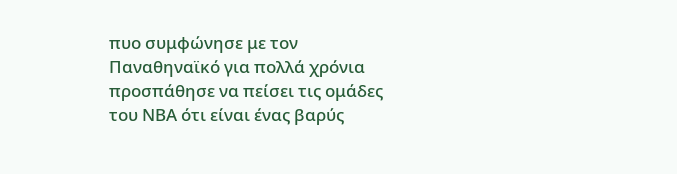πυο συμφώνησε με τον Παναθηναϊκό για πολλά χρόνια προσπάθησε να πείσει τις ομάδες του ΝΒΑ ότι είναι ένας βαρύς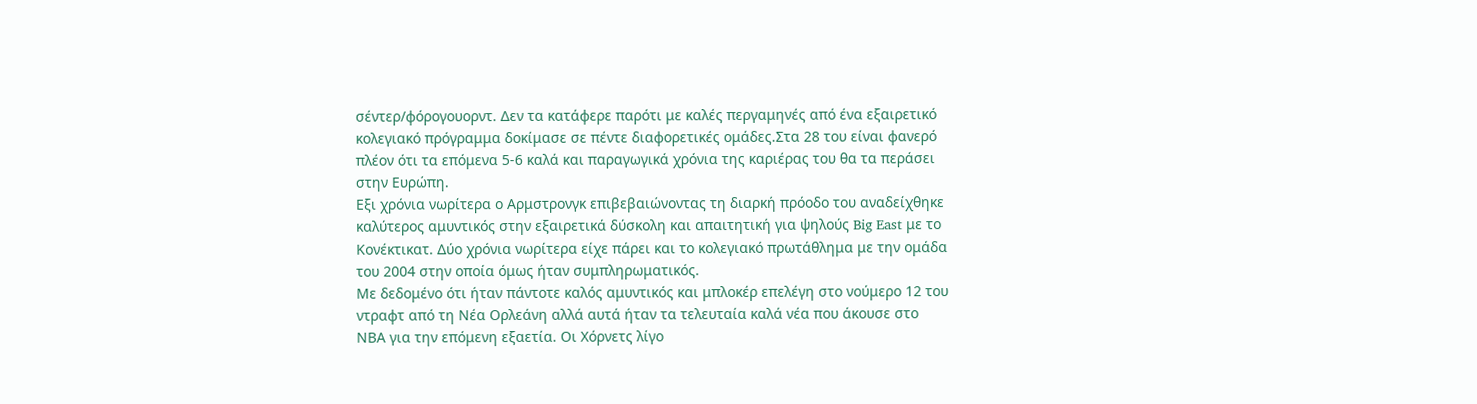σέντερ/φόρογουορντ. Δεν τα κατάφερε παρότι με καλές περγαμηνές από ένα εξαιρετικό κολεγιακό πρόγραμμα δοκίμασε σε πέντε διαφορετικές ομάδες.Στα 28 του είναι φανερό πλέον ότι τα επόμενα 5-6 καλά και παραγωγικά χρόνια της καριέρας του θα τα περάσει στην Ευρώπη.
Εξι χρόνια νωρίτερα ο Αρμστρονγκ επιβεβαιώνοντας τη διαρκή πρόοδο του αναδείχθηκε καλύτερος αμυντικός στην εξαιρετικά δύσκολη και απαιτητική για ψηλούς Big East με το Κονέκτικατ. Δύο χρόνια νωρίτερα είχε πάρει και το κολεγιακό πρωτάθλημα με την ομάδα του 2004 στην οποία όμως ήταν συμπληρωματικός.
Με δεδομένο ότι ήταν πάντοτε καλός αμυντικός και μπλοκέρ επελέγη στο νούμερο 12 του ντραφτ από τη Νέα Ορλεάνη αλλά αυτά ήταν τα τελευταία καλά νέα που άκουσε στο ΝΒΑ για την επόμενη εξαετία. Οι Χόρνετς λίγο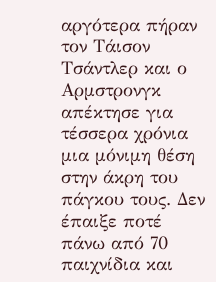αργότερα πήραν τον Τάισον Τσάντλερ και ο Αρμστρονγκ απέκτησε για τέσσερα χρόνια μια μόνιμη θέση στην άκρη του πάγκου τους. Δεν έπαιξε ποτέ πάνω από 70 παιχνίδια και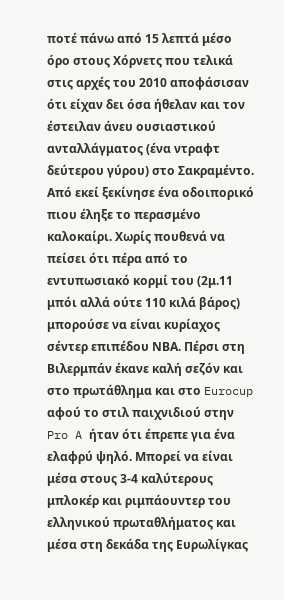ποτέ πάνω από 15 λεπτά μέσο όρο στους Χόρνετς που τελικά στις αρχές του 2010 αποφάσισαν ότι είχαν δει όσα ήθελαν και τον έστειλαν άνευ ουσιαστικού ανταλλάγματος (ένα ντραφτ δεύτερου γύρου) στο Σακραμέντο. Από εκεί ξεκίνησε ένα οδοιπορικό πιου έληξε το περασμένο καλοκαίρι. Χωρίς πουθενά να πείσει ότι πέρα από το εντυπωσιακό κορμί του (2μ.11 μπόι αλλά ούτε 110 κιλά βάρος) μπορούσε να είναι κυρίαχος σέντερ επιπέδου ΝΒΑ. Πέρσι στη Βιλερμπάν έκανε καλή σεζόν και στο πρωτάθλημα και στο Eurocup αφού το στιλ παιχνιδιού στην Pro A ήταν ότι έπρεπε για ένα ελαφρύ ψηλό. Μπορεί να είναι μέσα στους 3-4 καλύτερους μπλοκέρ και ριμπάουντερ του ελληνικού πρωταθλήματος και μέσα στη δεκάδα της Ευρωλίγκας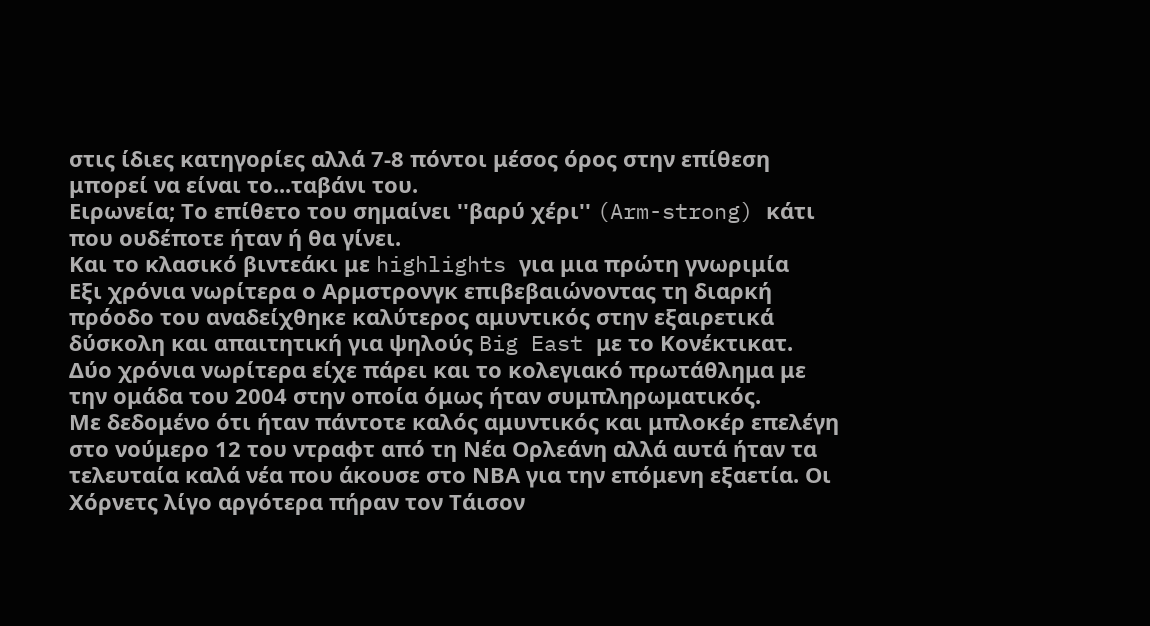στις ίδιες κατηγορίες αλλά 7-8 πόντοι μέσος όρος στην επίθεση μπορεί να είναι το...ταβάνι του.
Ειρωνεία; Το επίθετο του σημαίνει ''βαρύ χέρι'' (Arm-strong) κάτι που ουδέποτε ήταν ή θα γίνει.
Και το κλασικό βιντεάκι με highlights για μια πρώτη γνωριμία
Εξι χρόνια νωρίτερα ο Αρμστρονγκ επιβεβαιώνοντας τη διαρκή πρόοδο του αναδείχθηκε καλύτερος αμυντικός στην εξαιρετικά δύσκολη και απαιτητική για ψηλούς Big East με το Κονέκτικατ. Δύο χρόνια νωρίτερα είχε πάρει και το κολεγιακό πρωτάθλημα με την ομάδα του 2004 στην οποία όμως ήταν συμπληρωματικός.
Με δεδομένο ότι ήταν πάντοτε καλός αμυντικός και μπλοκέρ επελέγη στο νούμερο 12 του ντραφτ από τη Νέα Ορλεάνη αλλά αυτά ήταν τα τελευταία καλά νέα που άκουσε στο ΝΒΑ για την επόμενη εξαετία. Οι Χόρνετς λίγο αργότερα πήραν τον Τάισον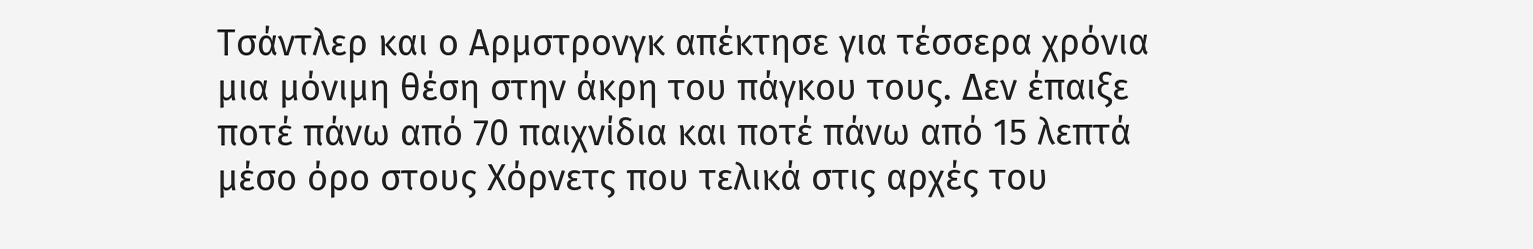Τσάντλερ και ο Αρμστρονγκ απέκτησε για τέσσερα χρόνια μια μόνιμη θέση στην άκρη του πάγκου τους. Δεν έπαιξε ποτέ πάνω από 70 παιχνίδια και ποτέ πάνω από 15 λεπτά μέσο όρο στους Χόρνετς που τελικά στις αρχές του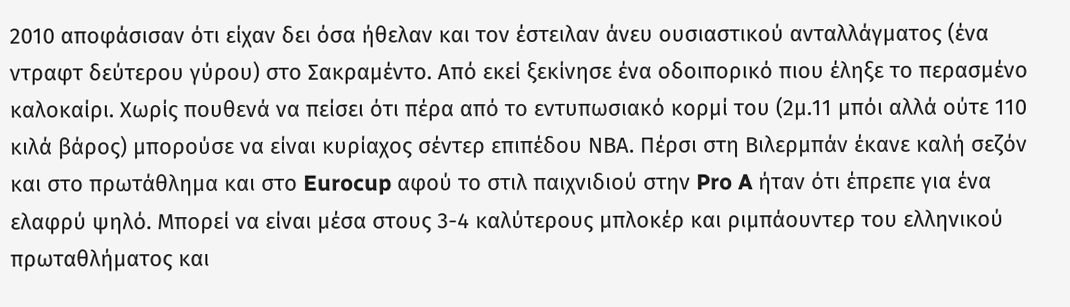2010 αποφάσισαν ότι είχαν δει όσα ήθελαν και τον έστειλαν άνευ ουσιαστικού ανταλλάγματος (ένα ντραφτ δεύτερου γύρου) στο Σακραμέντο. Από εκεί ξεκίνησε ένα οδοιπορικό πιου έληξε το περασμένο καλοκαίρι. Χωρίς πουθενά να πείσει ότι πέρα από το εντυπωσιακό κορμί του (2μ.11 μπόι αλλά ούτε 110 κιλά βάρος) μπορούσε να είναι κυρίαχος σέντερ επιπέδου ΝΒΑ. Πέρσι στη Βιλερμπάν έκανε καλή σεζόν και στο πρωτάθλημα και στο Eurocup αφού το στιλ παιχνιδιού στην Pro A ήταν ότι έπρεπε για ένα ελαφρύ ψηλό. Μπορεί να είναι μέσα στους 3-4 καλύτερους μπλοκέρ και ριμπάουντερ του ελληνικού πρωταθλήματος και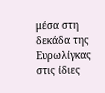μέσα στη δεκάδα της Ευρωλίγκας στις ίδιες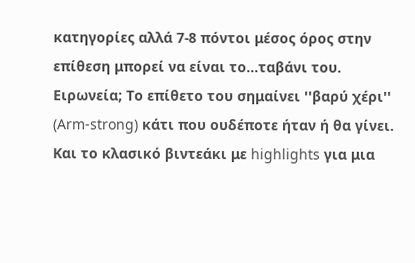κατηγορίες αλλά 7-8 πόντοι μέσος όρος στην επίθεση μπορεί να είναι το...ταβάνι του.
Ειρωνεία; Το επίθετο του σημαίνει ''βαρύ χέρι'' (Arm-strong) κάτι που ουδέποτε ήταν ή θα γίνει.
Και το κλασικό βιντεάκι με highlights για μια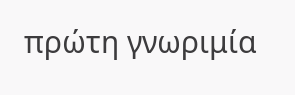πρώτη γνωριμία